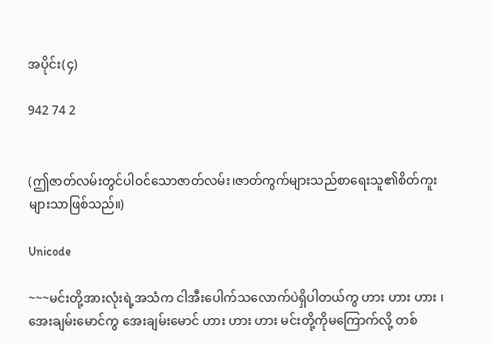အပိုင်း(၄)

942 74 2


(ဤဇာတ်လမ်းတွင်ပါဝင်သောဇာတ်လမ်း၊ဇာတ်ကွက်များသည်စာရေးသူ၏စိတ်ကူးများသာဖြစ်သည်။)

Unicode

~~~မင်းတို့အားလုံးရဲ့အသံက ငါအီးပေါက်သလောက်ပဲရှိပါတယ်ကွ ဟား ဟား ဟား ၊ အေးချမ်းမောင်ကွ အေးချမ်းမောင် ဟား ဟား ဟား မင်းတို့ကိုမကြောက်လို့ တစ်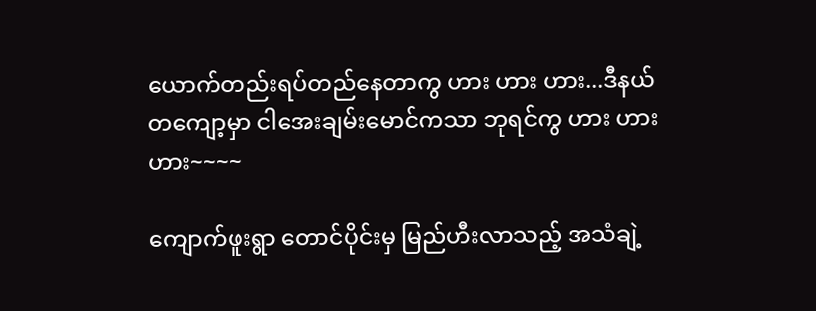ယောက်တည်းရပ်တည်နေတာကွ ဟား ဟား ဟား...ဒီနယ်တကျော့မှာ ငါအေးချမ်းမောင်ကသာ ဘုရင်ကွ ဟား ဟား ဟား~~~~

ကျောက်ဖူးရွာ တောင်ပိုင်းမှ မြည်ဟီးလာသည့် အသံချဲ့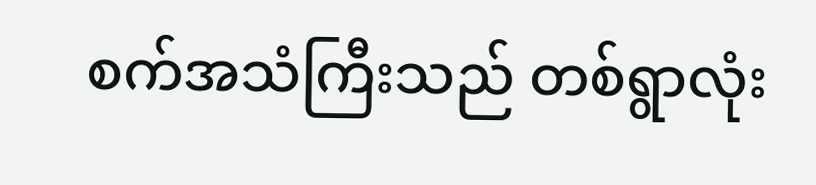စက်အသံကြီးသည် တစ်ရွာလုံး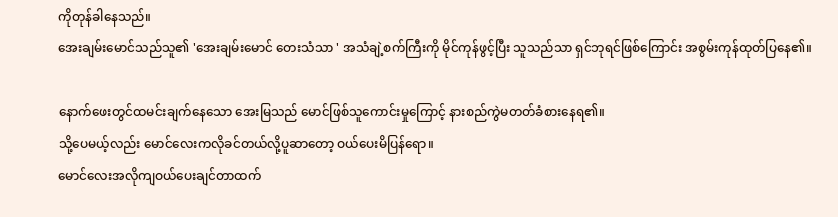ကိုတုန်ခါနေသည်။
အေးချမ်းမောင်သည်သူ၏ 'အေးချမ်းမောင် တေးသံသာ ' အသံချဲ့စက်ကြီးကို မိုင်ကုန်ဖွင့်ပြီး သူသည်သာ ရှင်ဘုရင်ဖြစ်ကြောင်း အစွမ်းကုန်ထုတ်ပြနေ၏။

နောက်ဖေးတွင်ထမင်းချက်နေသော အေးမြသည် မောင်ဖြစ်သူကောင်းမှုကြောင့် နားစည်ကွဲမတတ်ခံစားနေရ၏။
သို့ပေမယ့်လည်း မောင်လေးကလိုခင်တယ်လို့ပူဆာတော့ ဝယ်ပေးမိပြန်ရော။
မောင်လေးအလိုကျဝယ်ပေးချင်တာထက်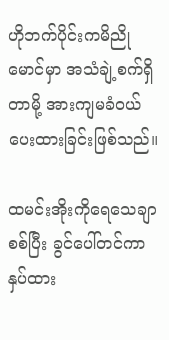ဟိုဘက်ပိုင်းကမိညိုမောင်မှာ အသံချဲ့စက်ရှိတာမို့ အားကျမခံဝယ်ပေးထားခြင်းဖြစ်သည်။

ထမင်းအိုးကိုရေသေချာစစ်ပြီး ခွင်ပေါ်တင်ကာနှပ်ထား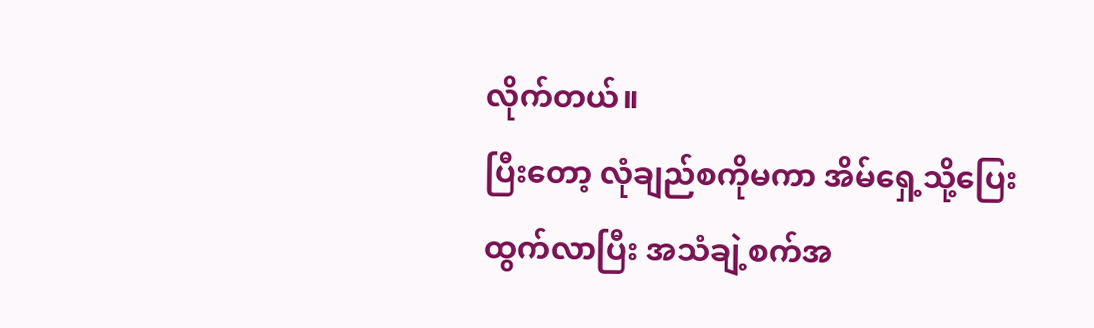လိုက်တယ်။
ပြီးတော့ လုံချည်စကိုမကာ အိမ်ရှေ့သို့ပြေးထွက်လာပြီး အသံချဲ့စက်အ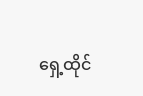ရှေ့ထိုင်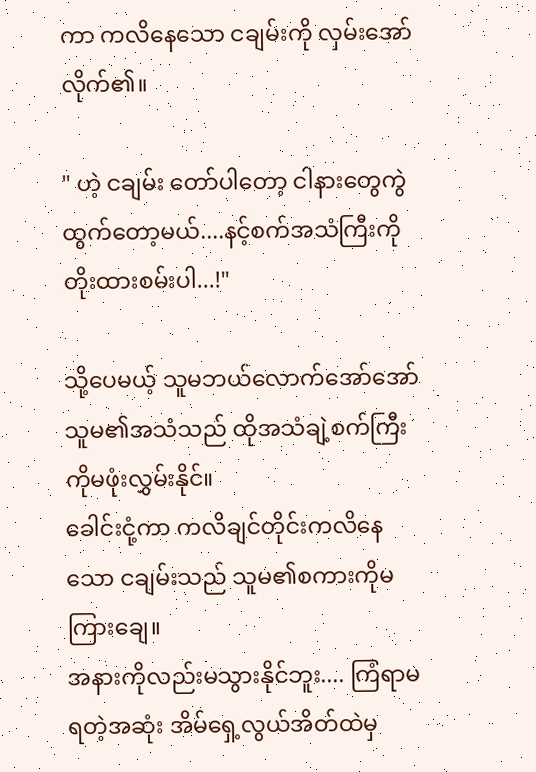ကာ ကလိနေသော ငချမ်းကို လှမ်းအော်လိုက်၏။

" ဟဲ့ ငချမ်း တော်ပါတော့ ငါနားတွေကွဲထွက်တော့မယ်....နင့်စက်အသံကြီးကိုတိုးထားစမ်းပါ...!"

သို့ပေမယ့် သူမဘယ်လောက်အော်အော် သူမ၏အသံသည် ထိုအသံချဲ့စက်ကြီးကိုမဖုံးလွှမ်းနိုင်။
ခေါင်းငုံ့ကာ ကလိချင်တိုင်းကလိနေသော ငချမ်းသည် သူမ၏စကားကိုမကြားချေ။
အနားကိုလည်းမသွားနိုင်ဘူး.... ကြံရာမရတဲ့အဆုံး အိမ်ရှေ့လွယ်အိတ်ထဲမှ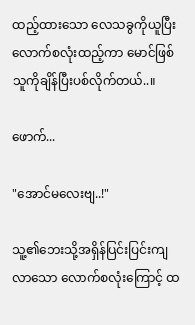ထည့်ထားသော လေသခွကိုယူပြီး လောက်စလုံးထည့်ကာ မောင်ဖြစ်သူကိုချိန်ပြီးပစ်လိုက်တယ်..။

ဖောက်...

"အောင်မလေးဗျ..!"

သူ့၏ဘေးသို့အရှိန်ပြင်းပြင်းကျလာသော လောက်စလုံးကြောင့် ထ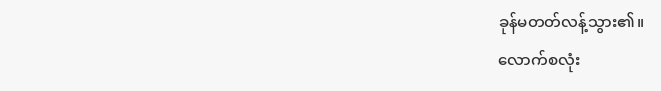ခုန်မတတ်လန့်သွား၏။
လောက်စလုံး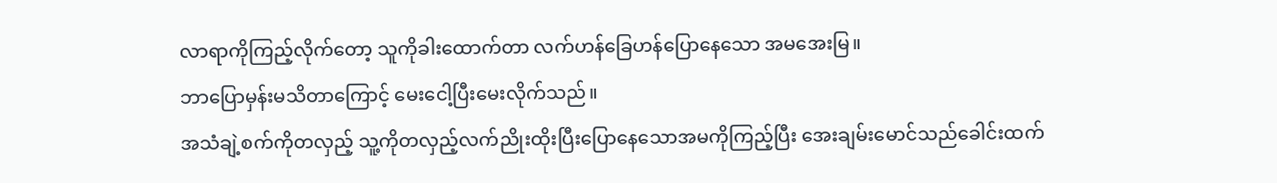လာရာကိုကြည့်လိုက်တော့ သူကိုခါးထောက်တာ လက်ဟန်ခြေဟန်ပြောနေသော အမအေးမြ။
ဘာပြောမှန်းမသိတာကြောင့် မေးငေါ့ပြီးမေးလိုက်သည်။
အသံချဲ့စက်ကိုတလှည့် သူ့ကိုတလှည့်လက်ညိုးထိုးပြီးပြောနေသောအမကိုကြည့်ပြီး အေးချမ်းမောင်သည်ခေါင်းထက်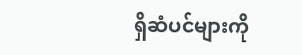ရှိဆံပင်များကို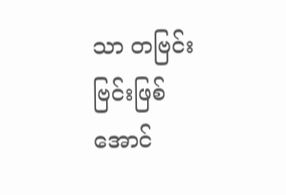သာ တဗြင်းဗြင်းဖြစ်အောင်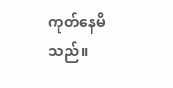ကုတ်နေမိသည်။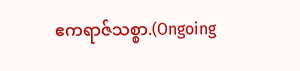ဧကရာဇ်သစ္စာ.(Ongoing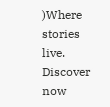)Where stories live. Discover now